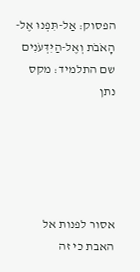הפסוק: אַל-תִּפְנוּ אֶל-הָאֹבֹת וְאֶל-הַיִּדְּעֹנִים
שם התלמיד: מקס נתן





אסור לפנות אל האבת כי זה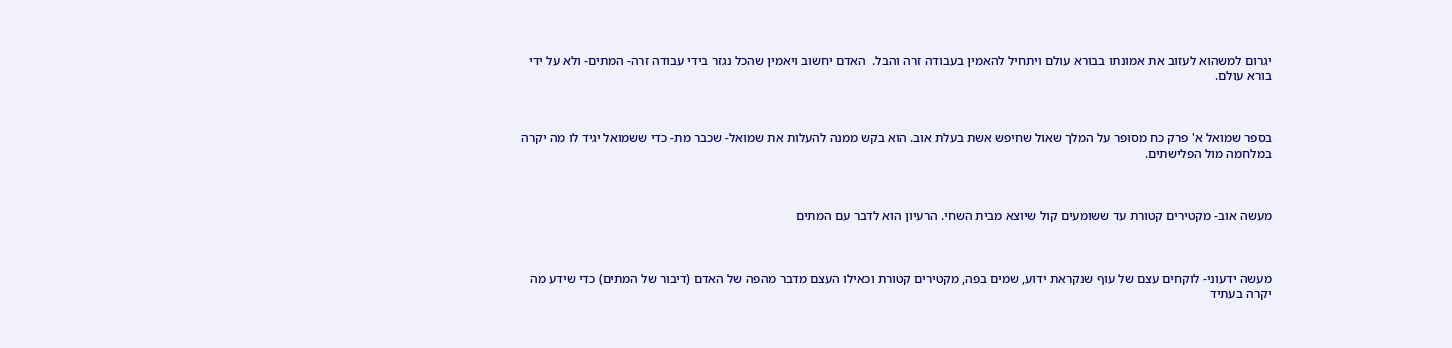יגרום למשהוא לעזוב את אמונתו בבורא עולם ויתחיל להאמין בעבודה זרה והבל.  האדם יחשוב ויאמין שהכל נגזר בידי עבודה זרה- המתים- ולא על ידי בורא עולם.



בספר שמואל א' פרק כח מסופר על המלך שאול שחיפש אשת בעלת אוב. הוא בקש ממנה להעלות את שמואל- שכבר מת- כדי ששמואל יגיד לו מה יקרה במלחמה מול הפלישתים.



מעשה אוב- מקטירים קטורת עד ששומעים קול שיוצא מבית השחי. הרעיון הוא לדבר עם המתים



מעשה ידעוני- לוקחים עצם של עוף שנקראת ידוע, שמים בפה, מקטירים קטורת וכאילו העצם מדבר מהפה של האדם (דיבור של המתים) כדי שידע מה יקרה בעתיד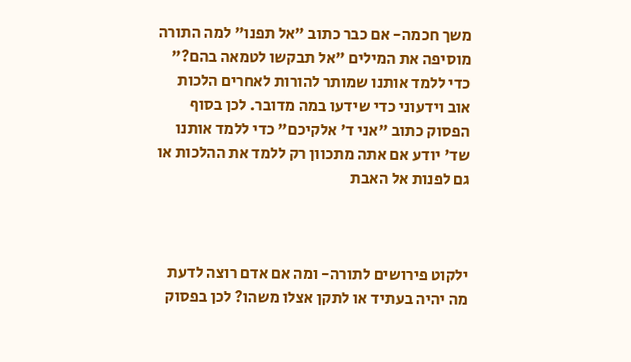משך חכמה- אם כבר כתוב "אל תפנו" למה התורה מוסיפה את המילים "אל תבקשו לטמאה בהם?" כדי ללמד אותנו שמותר להורות לאחרים הלכות אוב וידעוני כדי שידעו במה מדובר. לכן בסוף הפסוק כתוב "אני ד' אלקיכם" כדי ללמד אותנו שד' יודע אם אתה מתכוון רק ללמד את ההלכות או גם לפנות אל האבת



ילקוט פירושים לתורה- ומה אם אדם רוצה לדעת מה יהיה בעתיד או לתקן אצלו משהו? לכן בפסוק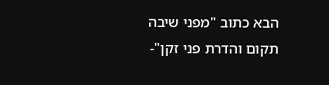הבא כתוב "מפני שיבה תקום והדרת פני זקן"-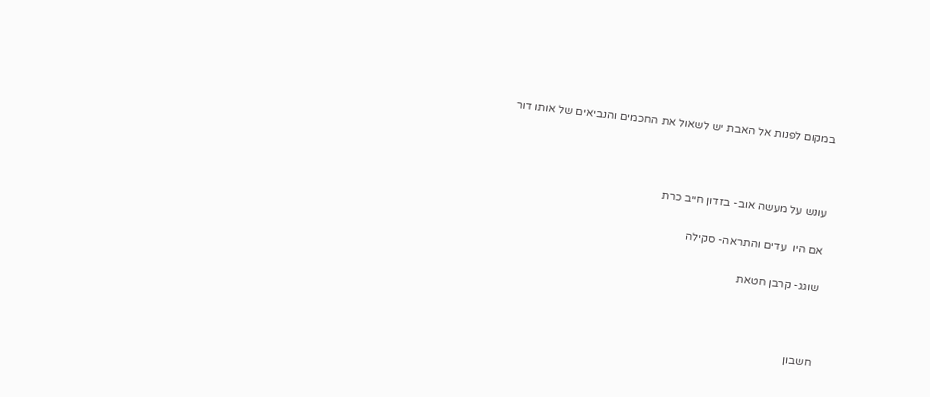במקום לפנות אל האבת יש לשאול את החכמים והנביאים של אותו דור



עונש על מעשה אוב- בזדון חייב כרת

אם היו  עדים והתראה- סקילה

שוגג- קרבן חטאת



חשבון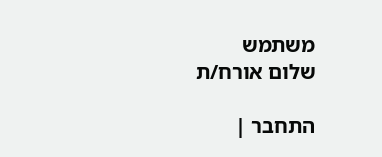משתמש
שלום אורח/ת

התחבר |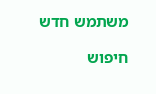משתמש חדש

חיפוש